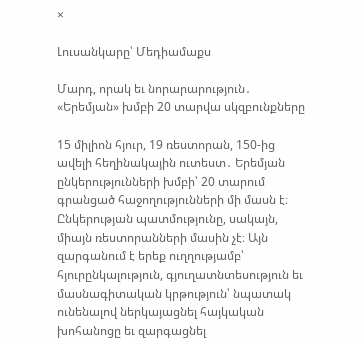×

Լուսանկարը՝ Մեդիամաքս

Մարդ, որակ եւ նորարարություն․ «Երեմյան» խմբի 20 տարվա սկզբունքները

15 միլիոն հյուր, 19 ռեստորան, 150-ից ավելի հեղինակային ուտեստ․ Երեմյան ընկերությունների խմբի՝ 20 տարում գրանցած հաջողությունների մի մասն է։ Ընկերության պատմությունը, սակայն, միայն ռեստորանների մասին չէ։ Այն զարգանում է երեք ուղղությամբ՝ հյուրընկալություն, գյուղատնտեսություն եւ մասնագիտական կրթություն՝ նպատակ ունենալով ներկայացնել հայկական խոհանոցը եւ զարգացնել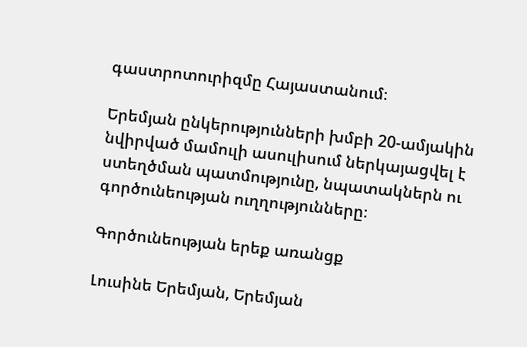գաստրոտուրիզմը Հայաստանում։

Երեմյան ընկերությունների խմբի 20-ամյակին նվիրված մամուլի ասուլիսում ներկայացվել է ստեղծման պատմությունը, նպատակներն ու գործունեության ուղղությունները։

Գործունեության երեք առանցք

Լուսինե Երեմյան, Երեմյան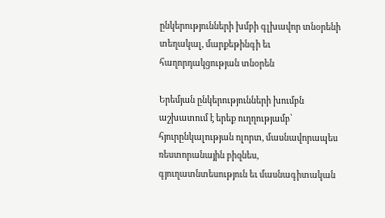ընկերությունների խմբի գլխավոր տնօրենի տեղակալ, մարքեթինգի եւ հաղորդակցության տնօրեն

Երեմյան ընկերությունների խումբն աշխատում է երեք ուղղությամբ՝ հյուրընկալության ոլորտ, մասնավորապես ռեստորանային բիզնես, գյուղատնտեսություն եւ մասնագիտական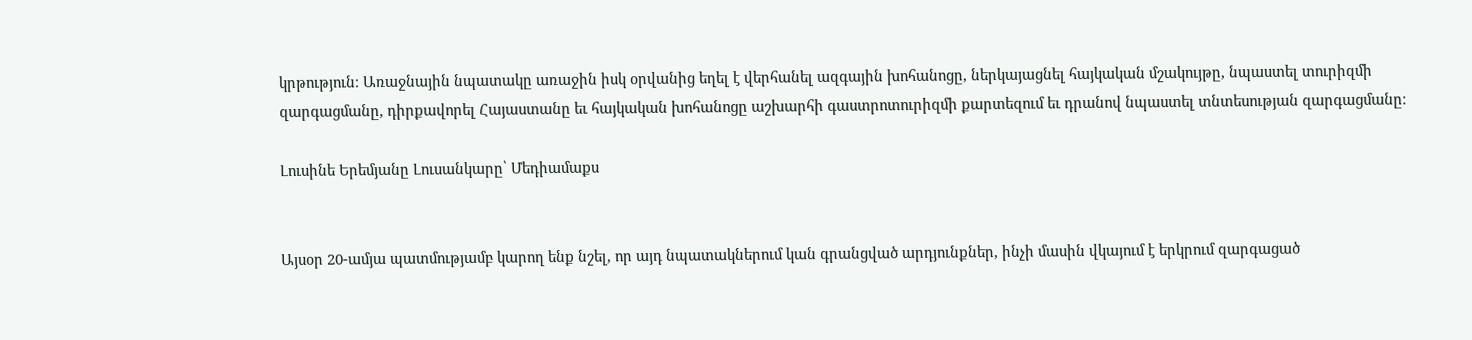կրթություն։ Առաջնային նպատակը առաջին իսկ օրվանից եղել է վերհանել ազգային խոհանոցը, ներկայացնել հայկական մշակույթը, նպաստել տուրիզմի զարգացմանը, դիրքավորել Հայաստանը եւ հայկական խոհանոցը աշխարհի գաստրոտուրիզմի քարտեզում եւ դրանով նպաստել տնտեսության զարգացմանը։

Լուսինե Երեմյանը Լուսանկարը՝ Մեդիամաքս


Այսօր 20-ամյա պատմությամբ կարող ենք նշել, որ այդ նպատակներում կան գրանցված արդյունքներ, ինչի մասին վկայում է երկրում զարգացած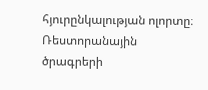հյուրընկալության ոլորտը։ Ռեստորանային ծրագրերի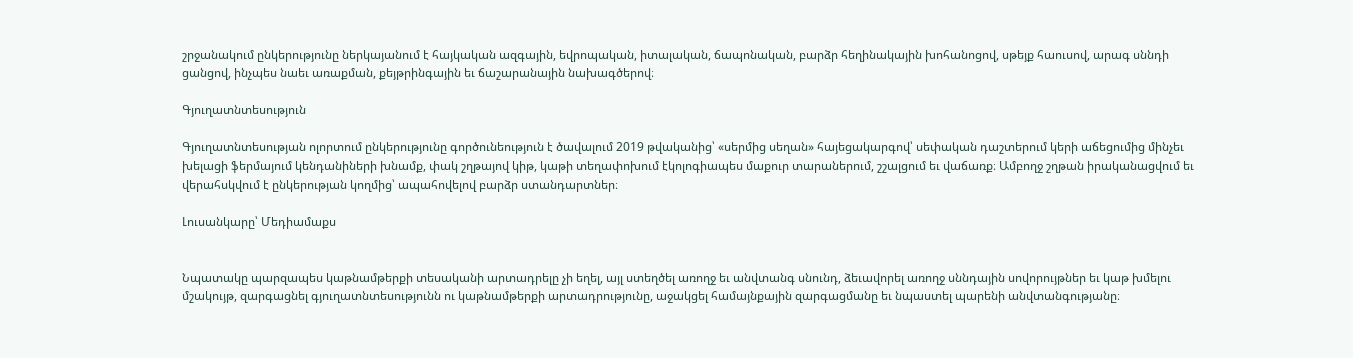շրջանակում ընկերությունը ներկայանում է հայկական ազգային, եվրոպական, իտալական, ճապոնական, բարձր հեղինակային խոհանոցով, սթեյք հաուսով, արագ սննդի ցանցով, ինչպես նաեւ առաքման, քեյթրինգային եւ ճաշարանային նախագծերով։

Գյուղատնտեսություն

Գյուղատնտեսության ոլորտում ընկերությունը գործունեություն է ծավալում 2019 թվականից՝ «սերմից սեղան» հայեցակարգով՝ սեփական դաշտերում կերի աճեցումից մինչեւ խելացի ֆերմայում կենդանիների խնամք, փակ շղթայով կիթ, կաթի տեղափոխում էկոլոգիապես մաքուր տարաներում, շշալցում եւ վաճառք։ Ամբողջ շղթան իրականացվում եւ վերահսկվում է ընկերության կողմից՝ ապահովելով բարձր ստանդարտներ։

Լուսանկարը՝ Մեդիամաքս


Նպատակը պարզապես կաթնամթերքի տեսականի արտադրելը չի եղել, այլ ստեղծել առողջ եւ անվտանգ սնունդ, ձեւավորել առողջ սննդային սովորույթներ եւ կաթ խմելու մշակույթ, զարգացնել գյուղատնտեսությունն ու կաթնամթերքի արտադրությունը, աջակցել համայնքային զարգացմանը եւ նպաստել պարենի անվտանգությանը։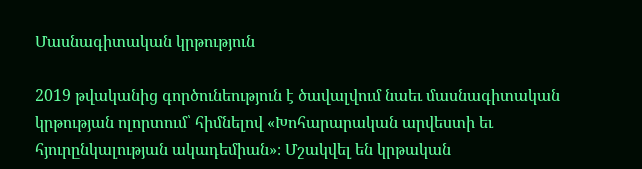Մասնագիտական կրթություն

2019 թվականից գործունեություն է ծավալվում նաեւ մասնագիտական կրթության ոլորտում՝ հիմնելով «Խոհարարական արվեստի եւ հյուրընկալության ակադեմիան»։ Մշակվել են կրթական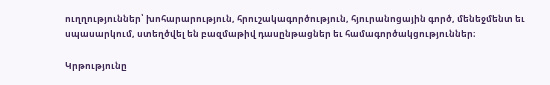ուղղություններ՝ խոհարարություն, հրուշակագործություն, հյուրանոցային գործ, մենեջմենտ եւ սպասարկում, ստեղծվել են բազմաթիվ դասընթացներ եւ համագործակցություններ։

Կրթությունը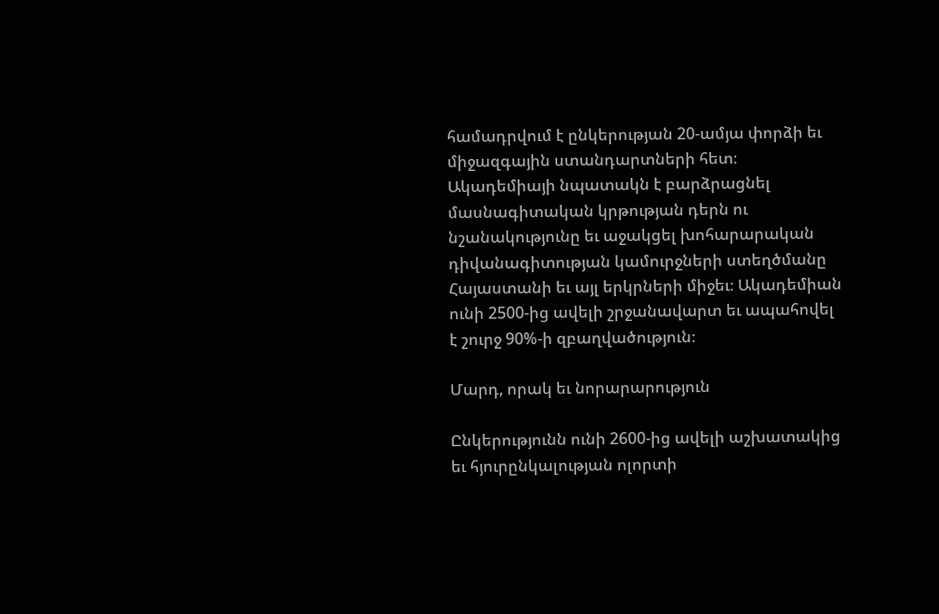համադրվում է ընկերության 20-ամյա փորձի եւ միջազգային ստանդարտների հետ։ Ակադեմիայի նպատակն է բարձրացնել մասնագիտական կրթության դերն ու նշանակությունը եւ աջակցել խոհարարական դիվանագիտության կամուրջների ստեղծմանը Հայաստանի եւ այլ երկրների միջեւ։ Ակադեմիան ունի 2500-ից ավելի շրջանավարտ եւ ապահովել է շուրջ 90%-ի զբաղվածություն։

Մարդ, որակ եւ նորարարություն

Ընկերությունն ունի 2600-ից ավելի աշխատակից եւ հյուրընկալության ոլորտի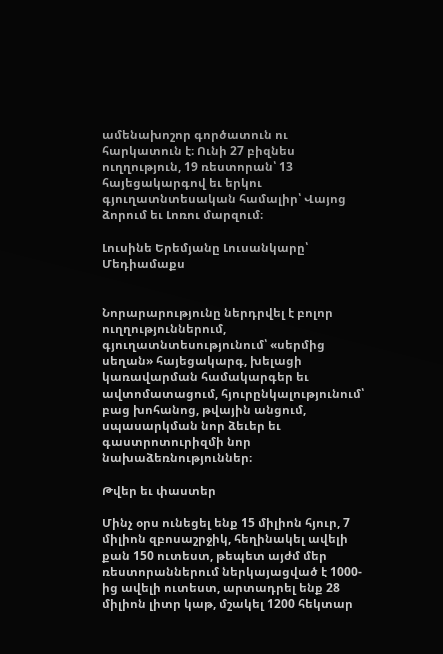ամենախոշոր գործատուն ու հարկատուն է։ Ունի 27 բիզնես ուղղություն, 19 ռեստորան՝ 13 հայեցակարգով եւ երկու գյուղատնտեսական համալիր՝ Վայոց ձորում եւ Լոռու մարզում։

Լուսինե Երեմյանը Լուսանկարը՝ Մեդիամաքս


Նորարարությունը ներդրվել է բոլոր ուղղություններում, գյուղատնտեսությունում՝ «սերմից սեղան» հայեցակարգ, խելացի կառավարման համակարգեր եւ ավտոմատացում, հյուրընկալությունում՝ բաց խոհանոց, թվային անցում, սպասարկման նոր ձեւեր եւ գաստրոտուրիզմի նոր նախաձեռնություններ։

Թվեր եւ փաստեր

Մինչ օրս ունեցել ենք 15 միլիոն հյուր, 7 միլիոն զբոսաշրջիկ, հեղինակել ավելի քան 150 ուտեստ, թեպետ այժմ մեր ռեստորաններում ներկայացված է 1000-ից ավելի ուտեստ, արտադրել ենք 28 միլիոն լիտր կաթ, մշակել 1200 հեկտար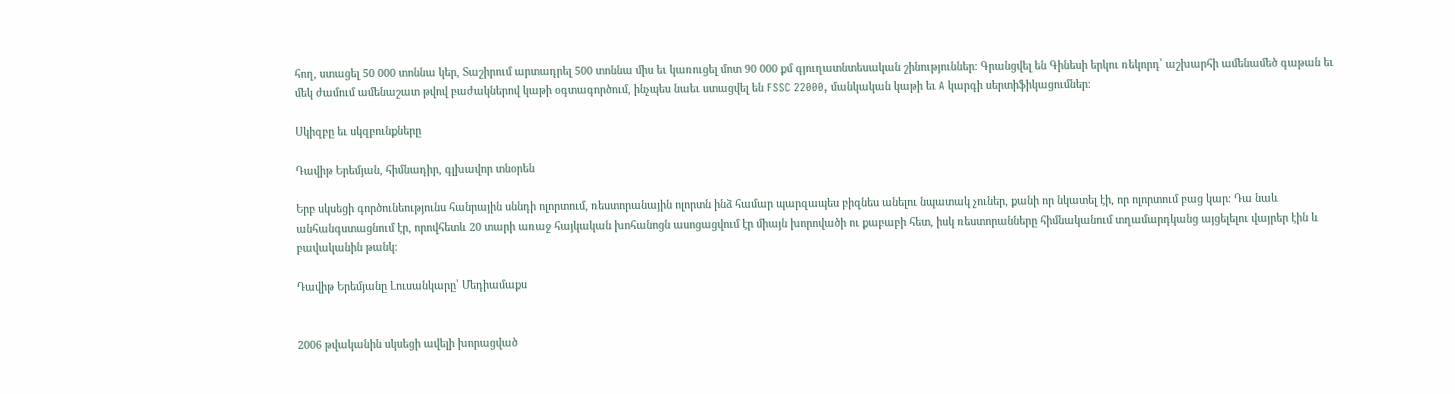հող, ստացել 50 000 տոննա կեր, Տաշիրում արտադրել 500 տոննա միս եւ կառուցել մոտ 90 000 քմ գյուղատնտեսական շինություններ։ Գրանցվել են Գինեսի երկու ռեկորդ՝ աշխարհի ամենամեծ գաթան եւ մեկ ժամում ամենաշատ թվով բաժակներով կաթի օգտագործում, ինչպես նաեւ ստացվել են FSSC 22000, մանկական կաթի եւ A կարգի սերտիֆիկացումներ։

Սկիզբը եւ սկզբունքները

Դավիթ Երեմյան, հիմնադիր, գլխավոր տնօրեն

Երբ սկսեցի գործունեությունս հանրային սննդի ոլորտում, ռեստորանային ոլորտն ինձ համար պարզապես բիզնես անելու նպատակ չուներ, քանի որ նկատել էի, որ ոլորտում բաց կար։ Դա նաև անհանգստացնում էր, որովհետև 20 տարի առաջ հայկական խոհանոցն ասոցացվում էր միայն խորովածի ու քաբաբի հետ, իսկ ռեստորանները հիմնականում տղամարդկանց այցելելու վայրեր էին և բավականին թանկ։

Դավիթ Երեմյանը Լուսանկարը՝ Մեդիամաքս


2006 թվականին սկսեցի ավելի խորացված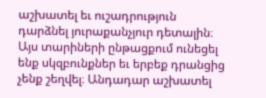աշխատել եւ ուշադրություն դարձնել յուրաքանչյուր դետալին։ Այս տարիների ընթացքում ունեցել ենք սկզբունքներ եւ երբեք դրանցից չենք շեղվել։ Անդադար աշխատել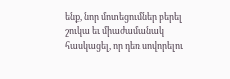ենք, նոր մոտեցումներ բերել շուկա եւ միաժամանակ հասկացել, որ դեռ սովորելու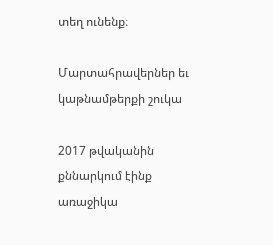տեղ ունենք։

Մարտահրավերներ եւ կաթնամթերքի շուկա

2017 թվականին քննարկում էինք առաջիկա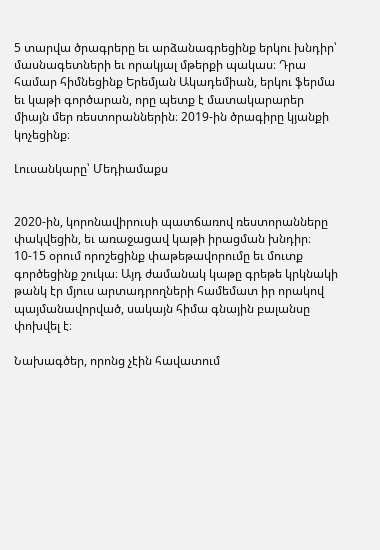5 տարվա ծրագրերը եւ արձանագրեցինք երկու խնդիր՝ մասնագետների եւ որակյալ մթերքի պակաս։ Դրա համար հիմնեցինք Երեմյան Ակադեմիան, երկու ֆերմա եւ կաթի գործարան, որը պետք է մատակարարեր միայն մեր ռեստորաններին։ 2019-ին ծրագիրը կյանքի կոչեցինք։

Լուսանկարը՝ Մեդիամաքս


2020-ին, կորոնավիրուսի պատճառով ռեստորանները փակվեցին, եւ առաջացավ կաթի իրացման խնդիր։ 10-15 օրում որոշեցինք փաթեթավորումը եւ մուտք գործեցինք շուկա։ Այդ ժամանակ կաթը գրեթե կրկնակի թանկ էր մյուս արտադրողների համեմատ իր որակով պայմանավորված, սակայն հիմա գնային բալանսը փոխվել է։

Նախագծեր, որոնց չէին հավատում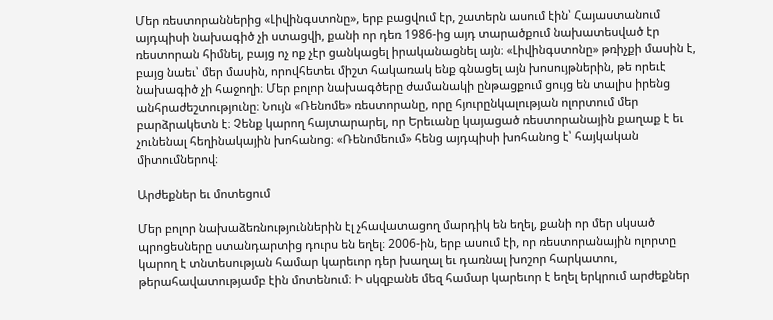Մեր ռեստորաններից «Լիվինգստոնը», երբ բացվում էր, շատերն ասում էին՝ Հայաստանում այդպիսի նախագիծ չի ստացվի, քանի որ դեռ 1986-ից այդ տարածքում նախատեսված էր ռեստորան հիմնել, բայց ոչ ոք չէր ցանկացել իրականացնել այն։ «Լիվինգստոնը» թռիչքի մասին է, բայց նաեւ՝ մեր մասին, որովհետեւ միշտ հակառակ ենք գնացել այն խոսույթներին, թե որեւէ նախագիծ չի հաջողի։ Մեր բոլոր նախագծերը ժամանակի ընթացքում ցույց են տալիս իրենց անհրաժեշտությունը։ Նույն «Ռենոմե» ռեստորանը, որը հյուրընկալության ոլորտում մեր բարձրակետն է։ Չենք կարող հայտարարել, որ Երեւանը կայացած ռեստորանային քաղաք է եւ չունենալ հեղինակային խոհանոց։ «Ռենոմեում» հենց այդպիսի խոհանոց է՝ հայկական միտումներով։

Արժեքներ եւ մոտեցում

Մեր բոլոր նախաձեռնություններին էլ չհավատացող մարդիկ են եղել, քանի որ մեր սկսած պրոցեսները ստանդարտից դուրս են եղել։ 2006-ին, երբ ասում էի, որ ռեստորանային ոլորտը կարող է տնտեսության համար կարեւոր դեր խաղալ եւ դառնալ խոշոր հարկատու, թերահավատությամբ էին մոտենում։ Ի սկզբանե մեզ համար կարեւոր է եղել երկրում արժեքներ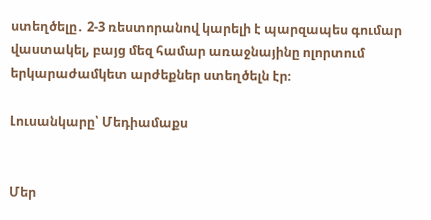ստեղծելը․ 2-3 ռեստորանով կարելի է պարզապես գումար վաստակել, բայց մեզ համար առաջնայինը ոլորտում երկարաժամկետ արժեքներ ստեղծելն էր։

Լուսանկարը՝ Մեդիամաքս


Մեր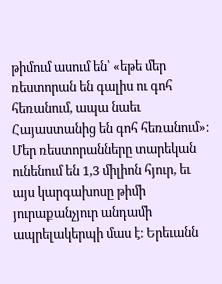թիմում ասում են՝ «եթե մեր ռեստորան են գալիս ու գոհ հեռանում, ապա նաեւ Հայաստանից են գոհ հեռանում»։ Մեր ռեստորանները տարեկան ունենում են 1,3 միլիոն հյուր, եւ այս կարգախոսը թիմի յուրաքանչյուր անդամի ապրելակերպի մաս է։ Երեւանն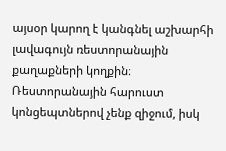այսօր կարող է կանգնել աշխարհի լավագույն ռեստորանային քաղաքների կողքին։ Ռեստորանային հարուստ կոնցեպտներով չենք զիջում, իսկ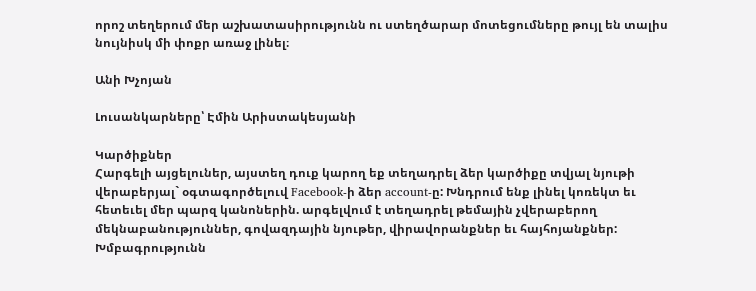որոշ տեղերում մեր աշխատասիրությունն ու ստեղծարար մոտեցումները թույլ են տալիս նույնիսկ մի փոքր առաջ լինել։

Անի Խչոյան

Լուսանկարները՝ Էմին Արիստակեսյանի

Կարծիքներ
Հարգելի այցելուներ, այստեղ դուք կարող եք տեղադրել ձեր կարծիքը տվյալ նյութի վերաբերյալ` օգտագործելուվ Facebook-ի ձեր account-ը: Խնդրում ենք լինել կոռեկտ եւ հետեւել մեր պարզ կանոներին. արգելվում է տեղադրել թեմային չվերաբերող մեկնաբանություններ, գովազդային նյութեր, վիրավորանքներ եւ հայհոյանքներ: Խմբագրությունն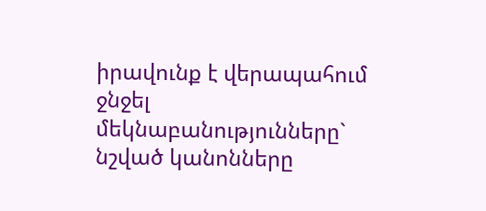իրավունք է վերապահում ջնջել մեկնաբանությունները` նշված կանոնները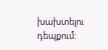խախտելու դեպքում: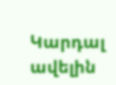Կարդալ ավելին